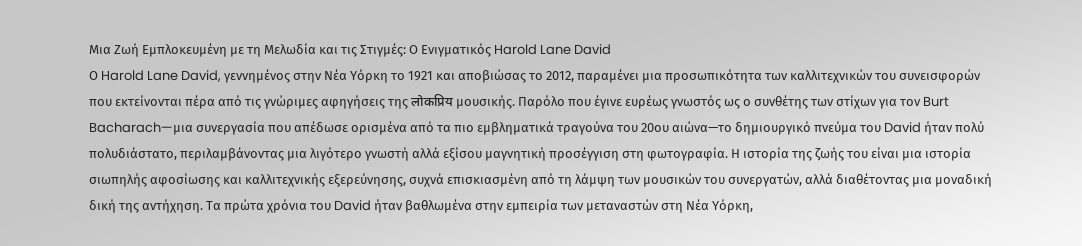Μια Ζωή Εμπλοκευμένη με τη Μελωδία και τις Στιγμές: Ο Ενιγματικός Harold Lane David
Ο Harold Lane David, γεννημένος στην Νέα Υόρκη το 1921 και αποβιώσας το 2012, παραμένει μια προσωπικότητα των καλλιτεχνικών του συνεισφορών που εκτείνονται πέρα από τις γνώριμες αφηγήσεις της लोकप्रिय μουσικής. Παρόλο που έγινε ευρέως γνωστός ως ο συνθέτης των στίχων για τον Burt Bacharach—μια συνεργασία που απέδωσε ορισμένα από τα πιο εμβληματικά τραγούνα του 20ου αιώνα—το δημιουργικό πνεύμα του David ήταν πολύ πολυδιάστατο, περιλαμβάνοντας μια λιγότερο γνωστή αλλά εξίσου μαγνητική προσέγγιση στη φωτογραφία. Η ιστορία της ζωής του είναι μια ιστορία σιωπηλής αφοσίωσης και καλλιτεχνικής εξερεύνησης, συχνά επισκιασμένη από τη λάμψη των μουσικών του συνεργατών, αλλά διαθέτοντας μια μοναδική δική της αντήχηση. Τα πρώτα χρόνια του David ήταν βαθλωμένα στην εμπειρία των μεταναστών στη Νέα Υόρκη,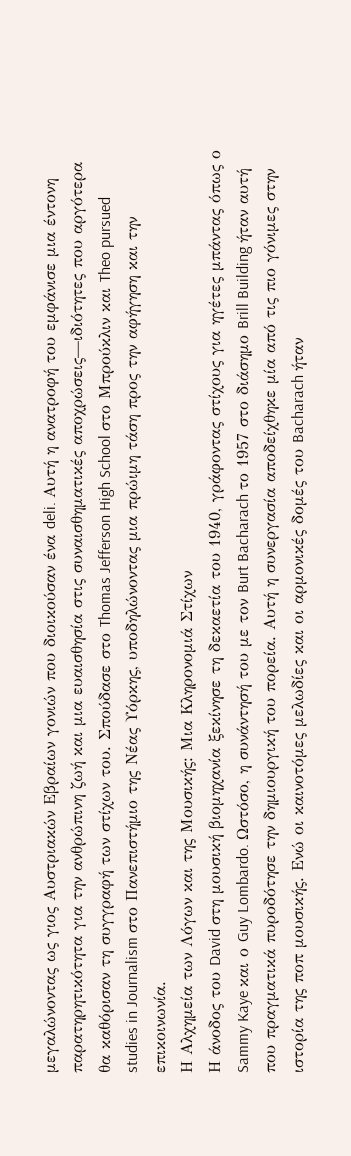μεγαλώνοντας ως γιος Αυστριακών Εβραίων γονιών που διοικούσαν ένα deli. Αυτή η ανατροφή του εμφάνισε μια έντονη παρατηρητικότητα για την ανθρώπινη ζωή και μια ευαισθησία στις συναισθηματικές αποχρώσεις—ιδιότητες που αργότερα θα καθόρισαν τη συγγραφή των στίχων του. Σπούδασε στο Thomas Jefferson High School στο Μπρούκλιν και Theo pursued studies in Journalism στο Πανεπιστήμιο της Νέας Υόρκης, υποδηλώνοντας μια πρώιμη τάση προς την αφήγηση και την επικοινωνία.
Η Αλχημεία των Λόγων και της Μουσικής: Μια Κληρονομιά Στίχων
Η άνοδος του David στη μουσική βιομηχανία ξεκίνησε τη δεκαετία του 1940, γράφοντας στίχους για ηγέτες μπάντας όπως ο Sammy Kaye και ο Guy Lombardo. Ωστόσο, η συνάντησή του με τον Burt Bacharach το 1957 στο διάσημο Brill Building ήταν αυτή που πραγματικά πυροδότησε την δημιουργική του πορεία. Αυτή η συνεργασία αποδείχθηκε μία από τις πιο γόνιμες στην ιστορία της ποπ μουσικής. Ενώ οι καινοτόμες μελωδίες και οι αρμονικές δομές του Bacharach ήταν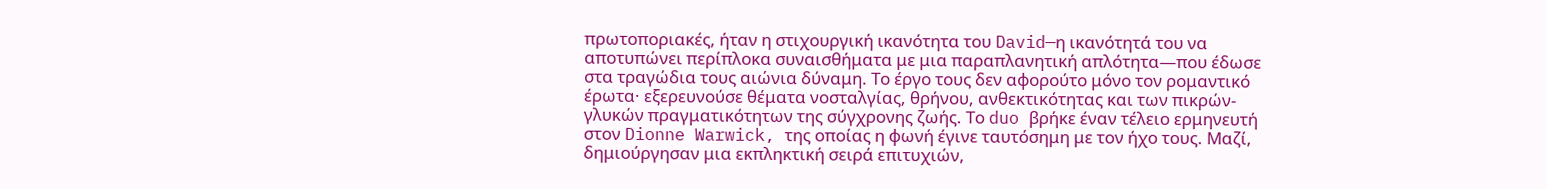πρωτοποριακές, ήταν η στιχουργική ικανότητα του David—η ικανότητά του να αποτυπώνει περίπλοκα συναισθήματα με μια παραπλανητική απλότητα—που έδωσε στα τραγώδια τους αιώνια δύναμη. Το έργο τους δεν αφορούτο μόνο τον ρομαντικό έρωτα· εξερευνούσε θέματα νοσταλγίας, θρήνου, ανθεκτικότητας και των πικρών-γλυκών πραγματικότητων της σύγχρονης ζωής. Το duo βρήκε έναν τέλειο ερμηνευτή στον Dionne Warwick, της οποίας η φωνή έγινε ταυτόσημη με τον ήχο τους. Μαζί, δημιούργησαν μια εκπληκτική σειρά επιτυχιών,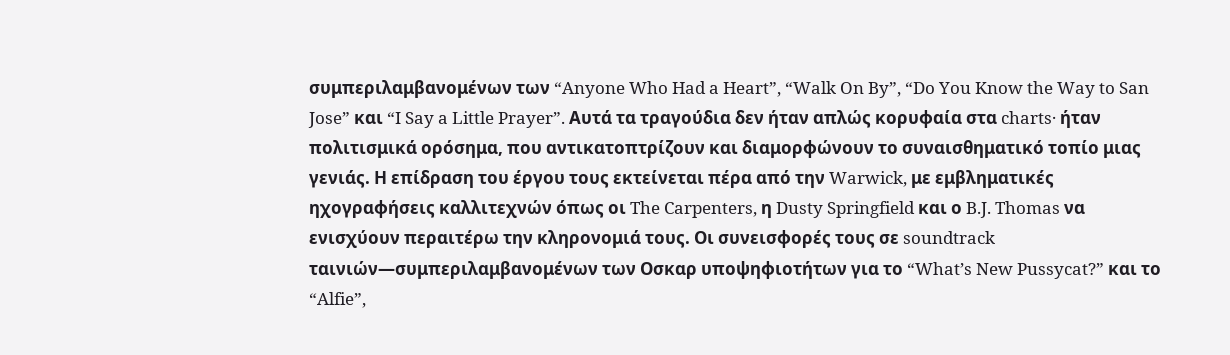συμπεριλαμβανομένων των “Anyone Who Had a Heart”, “Walk On By”, “Do You Know the Way to San Jose” και “I Say a Little Prayer”. Αυτά τα τραγούδια δεν ήταν απλώς κορυφαία στα charts· ήταν πολιτισμικά ορόσημα, που αντικατοπτρίζουν και διαμορφώνουν το συναισθηματικό τοπίο μιας γενιάς. Η επίδραση του έργου τους εκτείνεται πέρα από την Warwick, με εμβληματικές ηχογραφήσεις καλλιτεχνών όπως οι The Carpenters, η Dusty Springfield και ο B.J. Thomas να ενισχύουν περαιτέρω την κληρονομιά τους. Οι συνεισφορές τους σε soundtrack ταινιών—συμπεριλαμβανομένων των Οσκαρ υποψηφιοτήτων για το “What’s New Pussycat?” και το “Alfie”,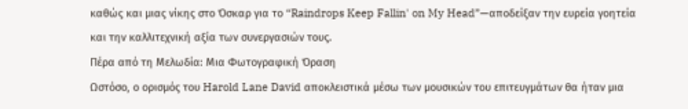καθώς και μιας νίκης στο Όσκαρ για το “Raindrops Keep Fallin' on My Head”—αποδείξαν την ευρεία γοητεία και την καλλιτεχνική αξία των συνεργασιών τους.
Πέρα από τη Μελωδία: Μια Φωτογραφική Όραση
Ωστόσο, ο ορισμός του Harold Lane David αποκλειστικά μέσω των μουσικών του επιτευγμάτων θα ήταν μια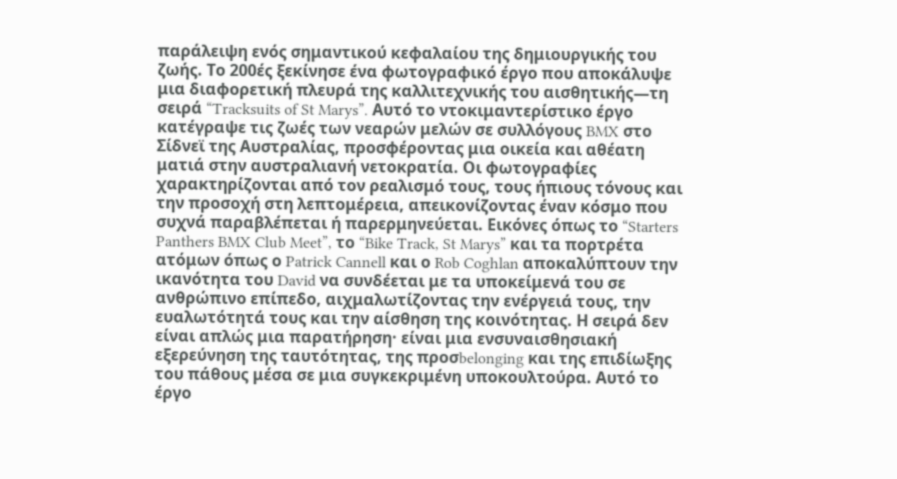παράλειψη ενός σημαντικού κεφαλαίου της δημιουργικής του ζωής. Το 200ές ξεκίνησε ένα φωτογραφικό έργο που αποκάλυψε μια διαφορετική πλευρά της καλλιτεχνικής του αισθητικής—τη σειρά “Tracksuits of St Marys”. Αυτό το ντοκιμαντερίστικο έργο κατέγραψε τις ζωές των νεαρών μελών σε συλλόγους BMX στο Σίδνεϊ της Αυστραλίας, προσφέροντας μια οικεία και αθέατη ματιά στην αυστραλιανή νετοκρατία. Οι φωτογραφίες χαρακτηρίζονται από τον ρεαλισμό τους, τους ήπιους τόνους και την προσοχή στη λεπτομέρεια, απεικονίζοντας έναν κόσμο που συχνά παραβλέπεται ή παρερμηνεύεται. Εικόνες όπως το “Starters Panthers BMX Club Meet”, το “Bike Track, St Marys” και τα πορτρέτα ατόμων όπως ο Patrick Cannell και ο Rob Coghlan αποκαλύπτουν την ικανότητα του David να συνδέεται με τα υποκείμενά του σε ανθρώπινο επίπεδο, αιχμαλωτίζοντας την ενέργειά τους, την ευαλωτότητά τους και την αίσθηση της κοινότητας. Η σειρά δεν είναι απλώς μια παρατήρηση· είναι μια ενσυναισθησιακή εξερεύνηση της ταυτότητας, της προσbelonging και της επιδίωξης του πάθους μέσα σε μια συγκεκριμένη υποκουλτούρα. Αυτό το έργο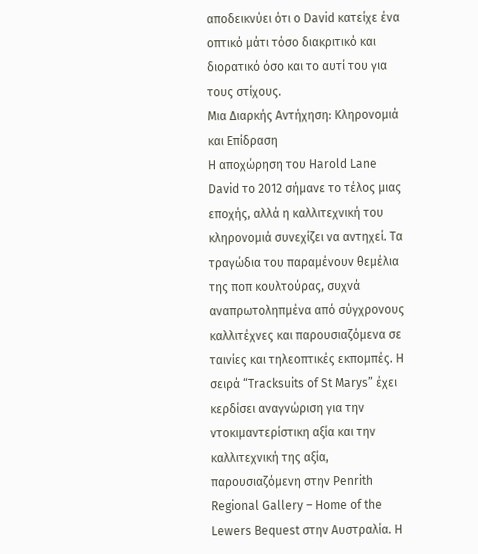αποδεικνύει ότι ο David κατείχε ένα οπτικό μάτι τόσο διακριτικό και διορατικό όσο και το αυτί του για τους στίχους.
Μια Διαρκής Αντήχηση: Κληρονομιά και Επίδραση
Η αποχώρηση του Harold Lane David το 2012 σήμανε το τέλος μιας εποχής, αλλά η καλλιτεχνική του κληρονομιά συνεχίζει να αντηχεί. Τα τραγώδια του παραμένουν θεμέλια της ποπ κουλτούρας, συχνά αναπρωτοληπμένα από σύγχρονους καλλιτέχνες και παρουσιαζόμενα σε ταινίες και τηλεοπτικές εκπομπές. Η σειρά “Tracksuits of St Marys” έχει κερδίσει αναγνώριση για την ντοκιμαντερίστικη αξία και την καλλιτεχνική της αξία, παρουσιαζόμενη στην Penrith Regional Gallery – Home of the Lewers Bequest στην Αυστραλία. Η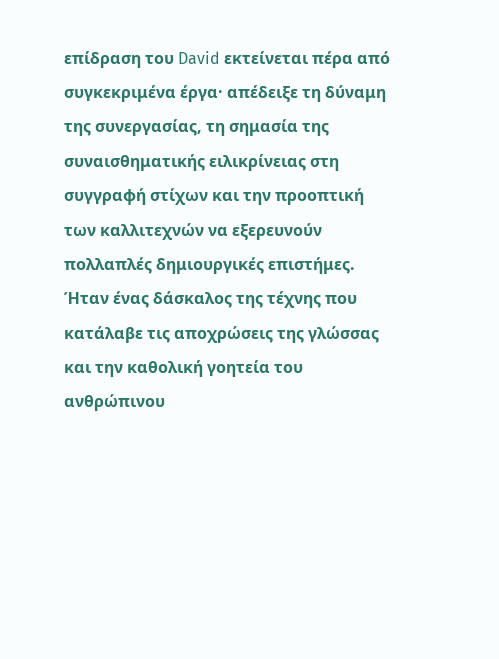επίδραση του David εκτείνεται πέρα από συγκεκριμένα έργα· απέδειξε τη δύναμη της συνεργασίας, τη σημασία της συναισθηματικής ειλικρίνειας στη συγγραφή στίχων και την προοπτική των καλλιτεχνών να εξερευνούν πολλαπλές δημιουργικές επιστήμες. Ήταν ένας δάσκαλος της τέχνης που κατάλαβε τις αποχρώσεις της γλώσσας και την καθολική γοητεία του ανθρώπινου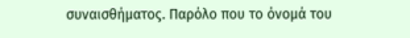συναισθήματος. Παρόλο που το όνομά του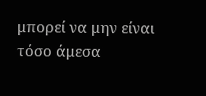μπορεί να μην είναι τόσο άμεσα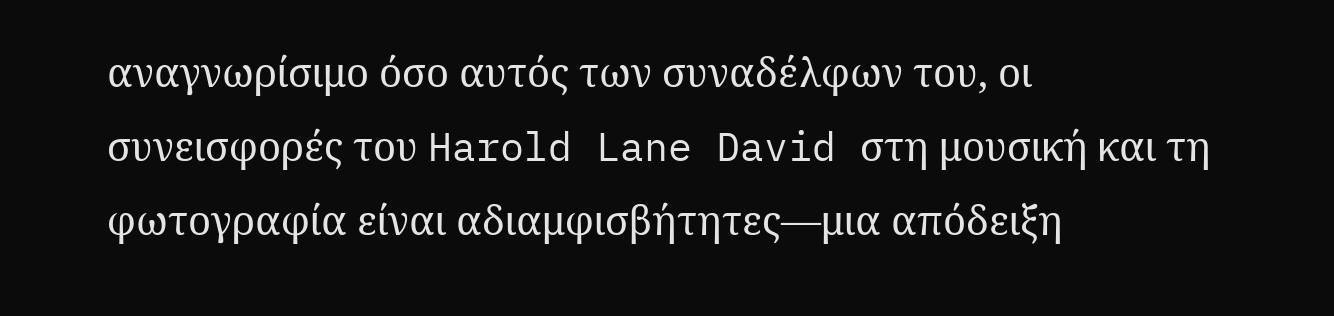αναγνωρίσιμο όσο αυτός των συναδέλφων του, οι συνεισφορές του Harold Lane David στη μουσική και τη φωτογραφία είναι αδιαμφισβήτητες—μια απόδειξη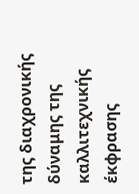της διαχρονικής δύναμης της καλλιτεχνικής έκφρασης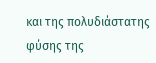και της πολυδιάστατης φύσης της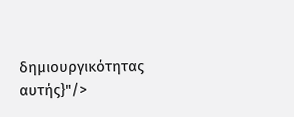δημιουργικότητας αυτής}"/>